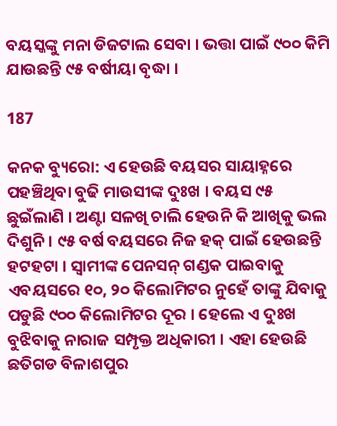ବୟସ୍କଙ୍କୁ ମନା ଡିଜଟାଲ ସେବା । ଭତ୍ତା ପାଇଁ ୯୦୦ କିମି ଯାଉଛନ୍ତି ୯୫ ବର୍ଷୀୟା ବୃଦ୍ଧା ।

187

କନକ ବ୍ୟୁରୋ: ଏ ହେଉଛି ବୟସର ସାୟାହ୍ନରେ ପହଞ୍ଚିଥିବା ବୁଢି ମାଉସୀଙ୍କ ଦୁଃଖ । ବୟସ ୯୫ ଛୁଇଁଲାଣି । ଅଣ୍ଟା ସଳଖି ଚାଲି ହେଉନି କି ଆଖିକୁ ଭଲ ଦିଶୁନି । ୯୫ ବର୍ଷ ବୟସରେ ନିଜ ହକ୍ ପାଇଁ ହେଉଛନ୍ତି ହଟହଟା । ସ୍ୱାମୀଙ୍କ ପେନସନ୍ ଗଣ୍ଡକ ପାଇବାକୁ ଏବୟସରେ ୧୦, ୨୦ କିଲୋମିଟର ନୁହେଁ ତାଙ୍କୁ ଯିବାକୁ ପଡୁଛି ୯୦୦ କିଲୋମିଟର ଦୂର । ହେଲେ ଏ ଦୁଃଖ ବୁଝିବାକୁ ନାରାଜ ସମ୍ପୃକ୍ତ ଅଧିକାରୀ । ଏହା ହେଉଛି ଛତିଗଡ ବିଳାଶପୁର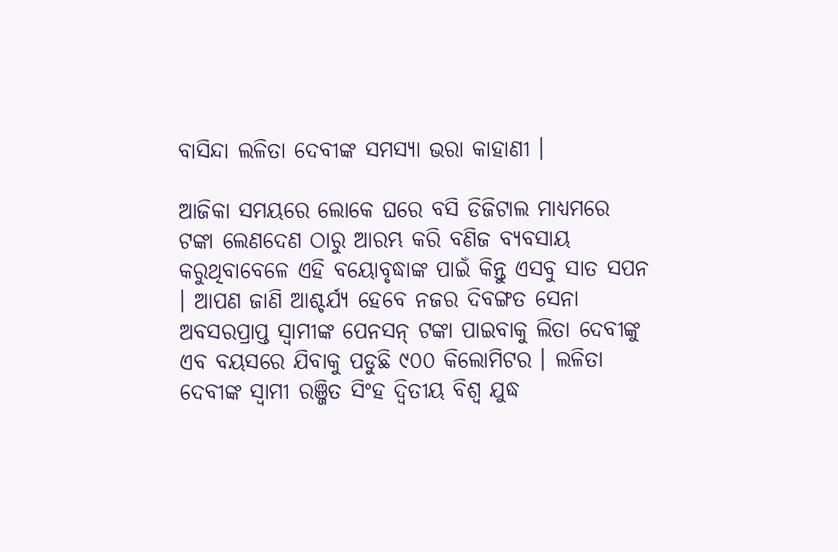ବାସିନ୍ଦା ଲଳିତା ଦେବୀଙ୍କ ସମସ୍ୟା ଭରା କାହାଣୀ ।

ଆଜିକା ସମୟରେ ଲୋକେ ଘରେ ବସି ଡିଜିଟାଲ ମାଧ୍ୟମରେ ଟଙ୍କା ଲେଣଦେଣ ଠାରୁ ଆରମ୍ଭ କରି ବଣିଜ ବ୍ୟବସାୟ କରୁଥିବାବେଳେ ଏହି ବୟୋବୃଦ୍ଧାଙ୍କ ପାଇଁ କିନ୍ତୁ ଏସବୁ ସାତ ସପନ । ଆପଣ ଜାଣି ଆଶ୍ଚର୍ଯ୍ୟ ହେବେ ନଜର ଦିବଙ୍ଗତ ସେନା ଅବସରପ୍ରାପ୍ତ ସ୍ୱାମୀଙ୍କ ପେନସନ୍ ଟଙ୍କା ପାଇବାକୁ ଲିତା ଦେବୀଙ୍କୁ ଏବ ବୟସରେ ଯିବାକୁ ପଡୁଛି ୯୦୦ କିଲୋମିଟର । ଲଳିତା ଦେବୀଙ୍କ ସ୍ୱାମୀ ରଞ୍ଜିତ ସିଂହ ଦ୍ୱିତୀୟ ବିଶ୍ୱ ଯୁଦ୍ଧ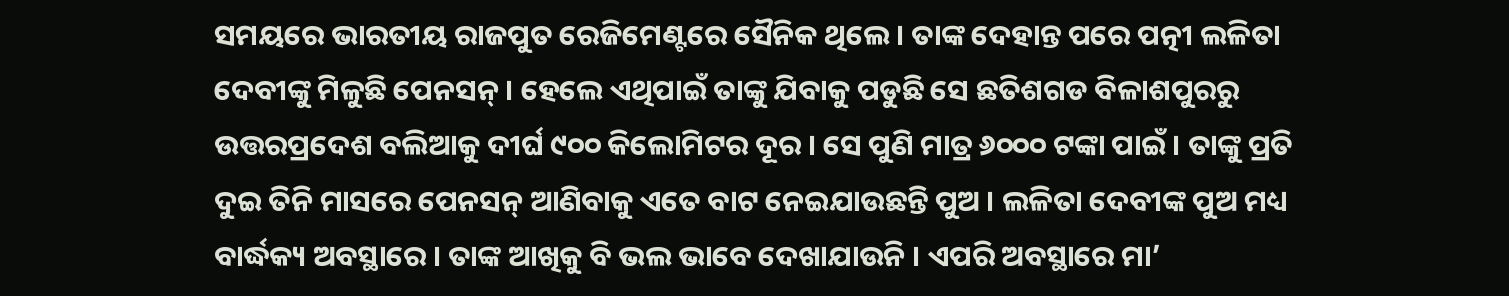ସମୟରେ ଭାରତୀୟ ରାଜପୁତ ରେଜିମେଣ୍ଟରେ ସୈନିକ ଥିଲେ । ତାଙ୍କ ଦେହାନ୍ତ ପରେ ପତ୍ନୀ ଲଳିତା ଦେବୀଙ୍କୁ ମିଳୁଛି ପେନସନ୍ । ହେଲେ ଏଥିପାଇଁ ତାଙ୍କୁ ଯିବାକୁ ପଡୁଛି ସେ ଛତିଶଗଡ ବିଳାଶପୁରରୁ ଉତ୍ତରପ୍ରଦେଶ ବଲିଆକୁ ଦୀର୍ଘ ୯୦୦ କିଲୋମିଟର ଦୂର । ସେ ପୁଣି ମାତ୍ର ୬୦୦୦ ଟଙ୍କା ପାଇଁ । ତାଙ୍କୁ ପ୍ରତି ଦୁଇ ତିନି ମାସରେ ପେନସନ୍ ଆଣିବାକୁ ଏତେ ବାଟ ନେଇଯାଉଛନ୍ତି ପୁଅ । ଲଳିତା ଦେବୀଙ୍କ ପୁଅ ମଧ୍ୟ ବାର୍ଦ୍ଧକ୍ୟ ଅବସ୍ଥାରେ । ତାଙ୍କ ଆଖିକୁ ବି ଭଲ ଭାବେ ଦେଖାଯାଉନି । ଏପରି ଅବସ୍ଥାରେ ମା’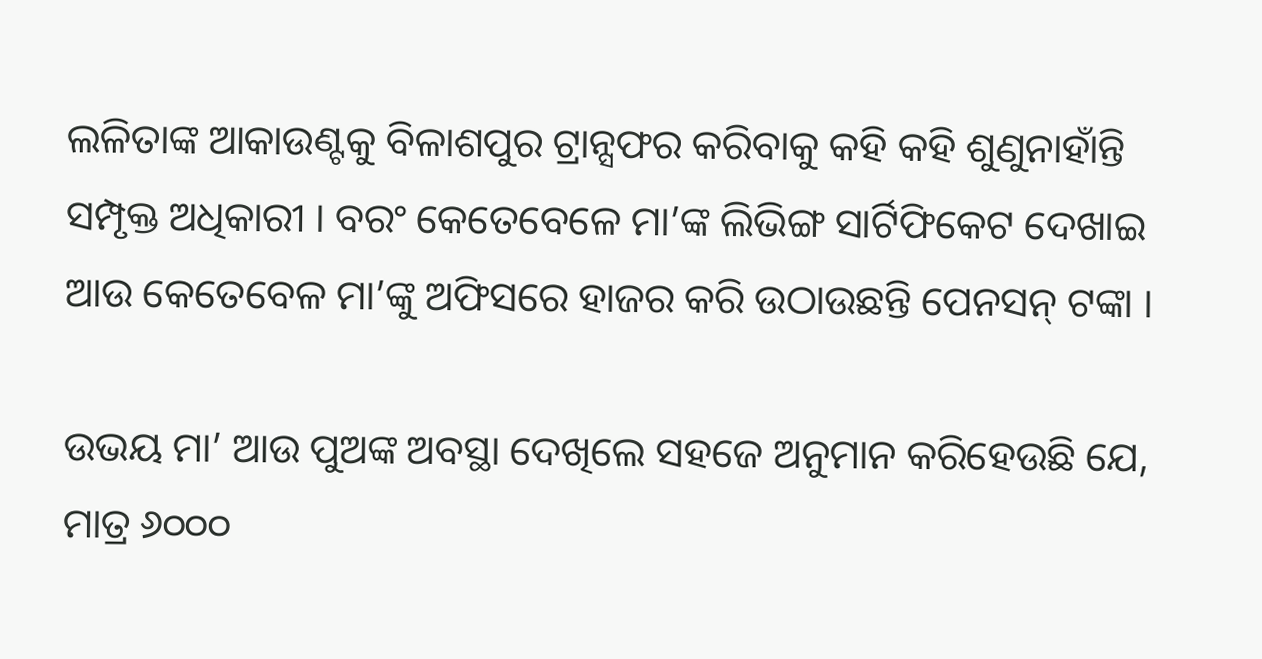ଲଳିତାଙ୍କ ଆକାଉଣ୍ଟକୁ ବିଳାଶପୁର ଟ୍ରାନ୍ସଫର କରିବାକୁ କହି କହି ଶୁଣୁନାହାଁନ୍ତି ସମ୍ପୃକ୍ତ ଅଧିକାରୀ । ବରଂ କେତେବେଳେ ମା’ଙ୍କ ଲିଭିଙ୍ଗ ସାର୍ଟିଫିକେଟ ଦେଖାଇ ଆଉ କେତେବେଳ ମା’ଙ୍କୁ ଅଫିସରେ ହାଜର କରି ଉଠାଉଛନ୍ତି ପେନସନ୍ ଟଙ୍କା ।

ଉଭୟ ମା’ ଆଉ ପୁଅଙ୍କ ଅବସ୍ଥା ଦେଖିଲେ ସହଜେ ଅନୁମାନ କରିହେଉଛି ଯେ, ମାତ୍ର ୬୦୦୦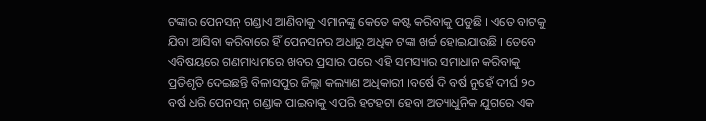ଟଙ୍କାର ପେନସନ୍ ଗଣ୍ଡାଏ ଆଣିବାକୁ ଏମାନଙ୍କୁ କେତେ କଷ୍ଟ କରିବାକୁ ପଡୁଛି । ଏତେ ବାଟକୁ ଯିବା ଆସିବା କରିବାରେ ହିଁ ପେନସନର ଅଧାରୁ ଅଧିକ ଟଙ୍କା ଖର୍ଚ୍ଚ ହୋଇଯାଉଛି । ତେବେ ଏବିଷୟରେ ଗଣମାଧ୍ୟମରେ ଖବର ପ୍ରସାର ପରେ ଏହି ସମସ୍ୟାର ସମାଧାନ କରିବାକୁ ପ୍ରତିଶୃତି ଦେଇଛନ୍ତି ବିଳାସପୁର ଜିଲ୍ଲା କଲ୍ୟାଣ ଅଧିକାରୀ ।ବର୍ଷେ ଦି ବର୍ଷ ନୁହେଁ ଦୀର୍ଘ ୨୦ ବର୍ଷ ଧରି ପେନସନ୍ ଗଣ୍ଡାକ ପାଇବାକୁ ଏପରି ହଟହଟା ହେବା ଅତ୍ୟାଧୁନିକ ଯୁଗରେ ଏକ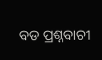ବଡ ପ୍ରଶ୍ନବାଚୀ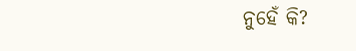ନୁହେଁ କି?